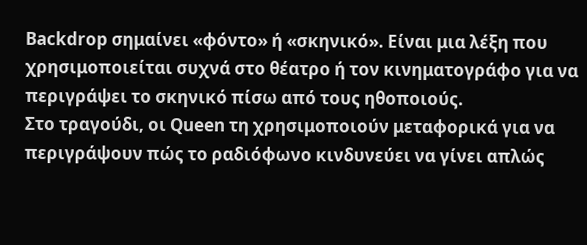Backdrop σημαίνει «φόντο» ή «σκηνικό». Είναι μια λέξη που χρησιμοποιείται συχνά στο θέατρο ή τον κινηματογράφο για να περιγράψει το σκηνικό πίσω από τους ηθοποιούς.
Στο τραγούδι, οι Queen τη χρησιμοποιούν μεταφορικά για να περιγράψουν πώς το ραδιόφωνο κινδυνεύει να γίνει απλώς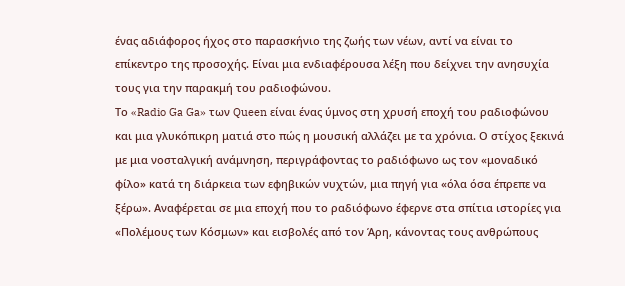ένας αδιάφορος ήχος στο παρασκήνιο της ζωής των νέων, αντί να είναι το επίκεντρο της προσοχής. Είναι μια ενδιαφέρουσα λέξη που δείχνει την ανησυχία τους για την παρακμή του ραδιοφώνου.
Το «Radio Ga Ga» των Queen είναι ένας ύμνος στη χρυσή εποχή του ραδιοφώνου και μια γλυκόπικρη ματιά στο πώς η μουσική αλλάζει με τα χρόνια. Ο στίχος ξεκινά με μια νοσταλγική ανάμνηση, περιγράφοντας το ραδιόφωνο ως τον «μοναδικό φίλο» κατά τη διάρκεια των εφηβικών νυχτών, μια πηγή για «όλα όσα έπρεπε να ξέρω». Αναφέρεται σε μια εποχή που το ραδιόφωνο έφερνε στα σπίτια ιστορίες για «Πολέμους των Κόσμων» και εισβολές από τον Άρη, κάνοντας τους ανθρώπους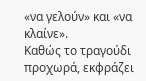«να γελούν» και «να κλαίνε».
Καθώς το τραγούδι προχωρά, εκφράζει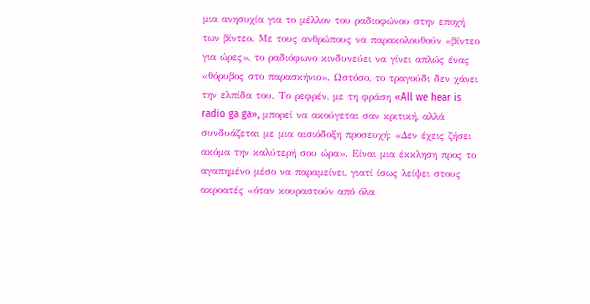μια ανησυχία για το μέλλον του ραδιοφώνου στην εποχή των βίντεο. Με τους ανθρώπους να παρακολουθούν «βίντεο για ώρες», το ραδιόφωνο κινδυνεύει να γίνει απλώς ένας «θόρυβος στο παρασκήνιο». Ωστόσο, το τραγούδι δεν χάνει την ελπίδα του. Το ρεφρέν, με τη φράση «All we hear is radio ga ga», μπορεί να ακούγεται σαν κριτική, αλλά συνδυάζεται με μια αισιόδοξη προσευχή: «Δεν έχεις ζήσει ακόμα την καλύτερή σου ώρα». Είναι μια έκκληση προς το αγαπημένο μέσο να παραμείνει, γιατί ίσως λείψει στους ακροατές «όταν κουραστούν από όλα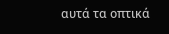αυτά τα οπτικά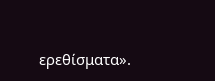ερεθίσματα».